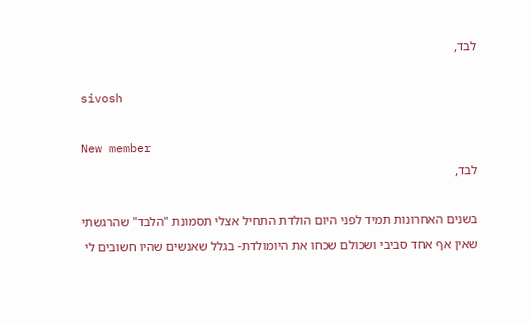לבד,

sivosh

New member
לבד,

בשנים האחרונות תמיד לפני היום הולדת התחיל אצלי תסמונת "הלבד" שהרגשתי שאין אף אחד סביבי ושכולם שכחו את היומולדת- בגלל שאנשים שהיו חשובים לי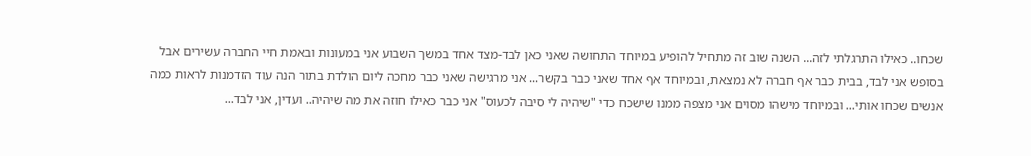שכחו.. כאילו התרגלתי לזה... השנה שוב זה מתחיל להופיע במיוחד התחושה שאני כאן לבד-מצד אחד במשך השבוע אני במעונות ובאמת חיי החברה עשירים אבל בסופש אני לבד, בבית כבר אף חברה לא נמצאת, ובמיוחד אף אחד שאני כבר בקשר... אני מרגישה שאני כבר מחכה ליום הולדת בתור הנה עוד הזדמנות לראות כמה אנשים שכחו אותי... ובמיוחד מישהו מסוים אני מצפה ממנו שישכח כדי "שיהיה לי סיבה לכעוס" אני כבר כאילו חוזה את מה שיהיה.. ועדין, אני לבד...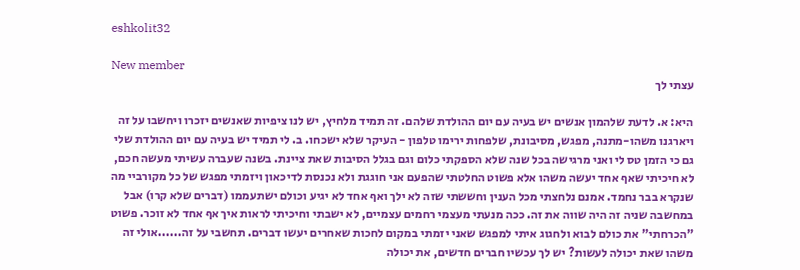eshkolit32

New member
עצתי לך

היא: א. לדעת שלהמון אנשים יש בעיה עם יום ההולדת שלהם. זה תמיד מלחיץ, יש לנו ציפיות שאנשים יזכרו ויחשבו על זה ויארגנו משהו-מתנה, מפגש, מסיבונת, שלפחות ירימו טלפון - העיקר שלא ישכחו. ב. לי תמיד יש בעיה עם יום ההולדת שלי גם כי הזמן טס לי ואני מרגישה בכל שנה שלא הספקתי כלום וגם בגלל הסיבות שאת ציינת. בשנה שעברה עשיתי מעשה חכם, לא חיכיתי שאף אחד יעשה משהו אלא פשוט החלטתי שהפעם אני חוגגת ולא נכנסת לדיכאון ויזמתי מפגש של כל מקורביי מה שנקרא בבר נחמד. אמנם נלחצתי מכל הענין וחששתי שזה לא ילך ואף אחד לא יגיע וכולם ישתעממו (דברים שלא קרו) אבל במחשבה שניה זה היה שווה את זה. ככה מנעתי מעצמי רחמים עצמיים, לא ישבתי וחיכיתי לראות איך אף אחד לא זוכר. פשוט "הכרחתי" את כולם לבוא ולחגוג איתי למפגש שאני יזמתי במקום לחכות שאחרים יעשו דברים. תחשבי על זה......אולי זה משהו שאת יכולה לעשות? יש לך עכשיו חברים חדשים, את יכולה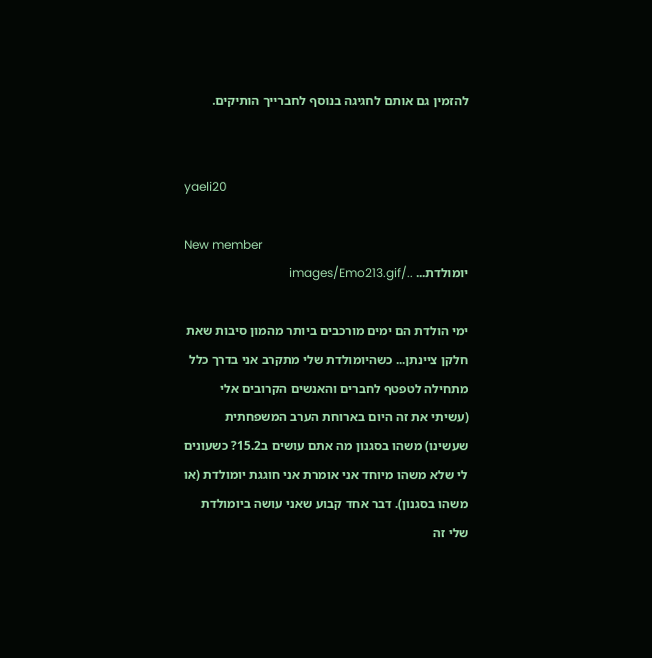להזמין גם אותם לחגיגה בנוסף לחברייך הותיקים.


yaeli20

New member
יומולדת... ../images/Emo213.gif

ימי הולדת הם ימים מורכבים ביותר מהמון סיבות שאת חלקן ציינתן... כשהיומולדת שלי מתקרב אני בדרך כלל מתחילה לטפטף לחברים והאנשים הקרובים אלי (עשיתי את זה היום בארוחת הערב המשפחתית שעשינו) משהו בסגנון מה אתם עושים ב15.2? כשעונים לי שלא משהו מיוחד אני אומרת אני חוגגת יומולדת (או משהו בסגנון). דבר אחד קבוע שאני עושה ביומולדת שלי זה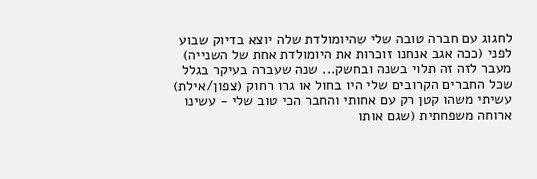לחגוג עם חברה טובה שלי שהיומולדת שלה יוצא בדיוק שבוע לפני (ככה אגב אנחנו זוכרות את היומולדת אחת של השנייה) מעבר לזה זה תלוי בשנה ובחשק... שנה שעברה בעיקר בגלל שכל החברים הקרובים שלי היו בחול או גרו רחוק (צפון/אילת) עשיתי משהו קטן רק עם אחותי והחבר הכי טוב שלי - עשינו ארוחה משפחתית (שגם אותו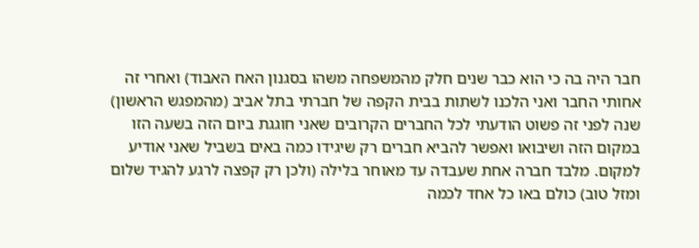חבר היה בה כי הוא כבר שנים חלק מהמשפחה משהו בסגנון האח האבוד) ואחרי זה אחותי החבר ואני הלכנו לשתות בבית הקפה של חברתי בתל אביב (מהמפגש הראשון) שנה לפני זה פשוט הודעתי לכל החברים הקרובים שאני חוגגת ביום הזה בשעה הזו במקום הזה ושיבואו ואפשר להביא חברים רק שיגידו כמה באים בשביל שאני אודיע למקום. מלבד חברה אחת שעבדה עד מאוחר בלילה (ולכן רק קפצה לרגע להגיד שלום ומזל טוב) כולם באו כל אחד לכמה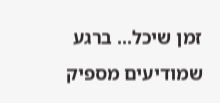זמן שיכל... ברגע שמודיעים מספיק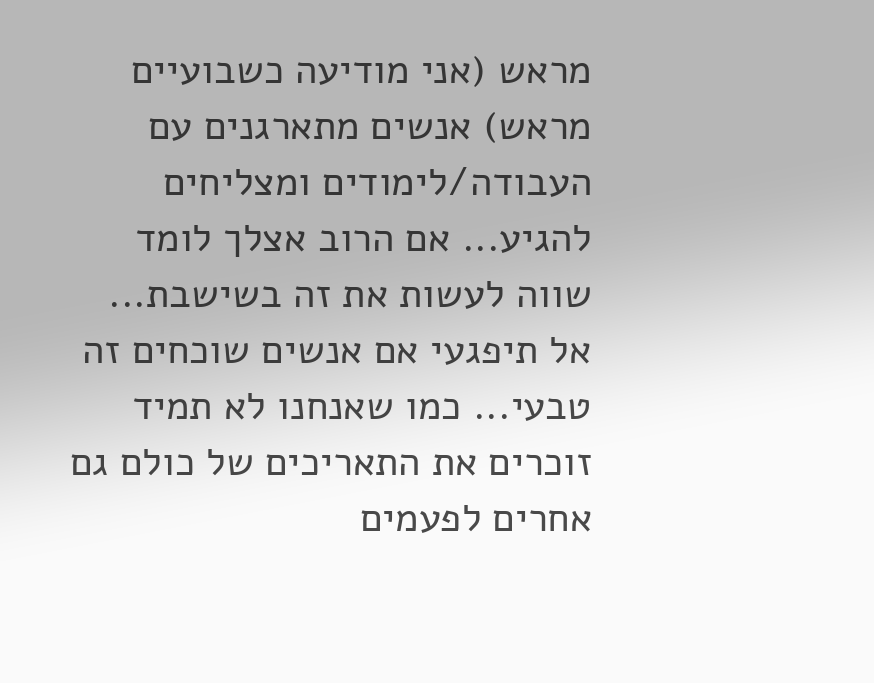מראש (אני מודיעה כשבועיים מראש) אנשים מתארגנים עם העבודה/לימודים ומצליחים להגיע... אם הרוב אצלך לומד שווה לעשות את זה בשישבת... אל תיפגעי אם אנשים שוכחים זה טבעי... כמו שאנחנו לא תמיד זוכרים את התאריכים של כולם גם אחרים לפעמים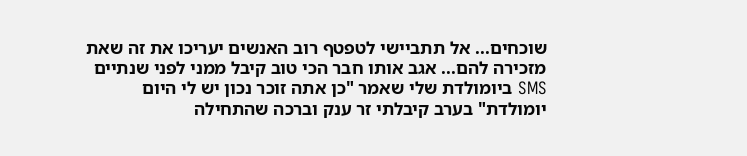שוכחים... אל תתביישי לטפטף רוב האנשים יעריכו את זה שאת מזכירה להם... אגב אותו חבר הכי טוב קיבל ממני לפני שנתיים SMS ביומולדת שלי שאמר "כן אתה זוכר נכון יש לי היום יומולדת" בערב קיבלתי זר ענק וברכה שהתחילה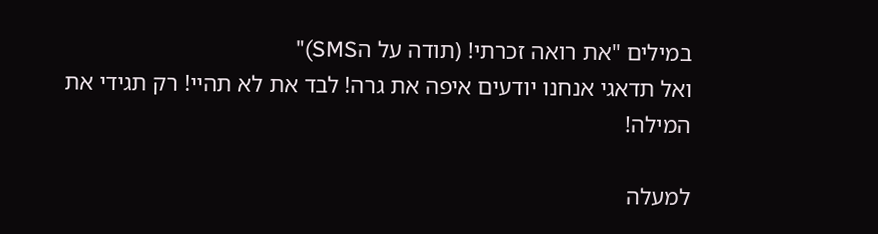במילים "את רואה זכרתי! (תודה על הSMS)"
ואל תדאגי אנחנו יודעים איפה את גרה! לבד את לא תהיי! רק תגידי את המילה!

למעלה